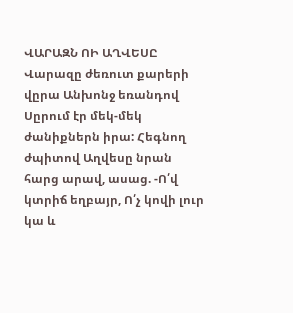ՎԱՐԱԶՆ ՈԻ ԱՂՎԵՍԸ
Վարազը ժեռուտ քարերի վըրա Անխոնջ եռանդով Սըրում էր մեկ-մեկ ժանիքներն իրա: Հեգնող ժպիտով Աղվեսը նրան հարց արավ, ասաց. -Ո՛վ կտրիճ եղբայր, Ո՛չ կովի լուր կա և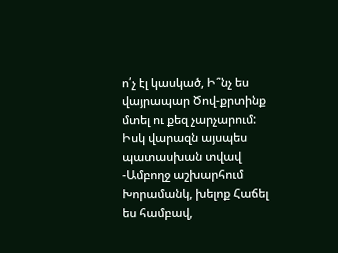ո՛չ էլ կասկած, Ի՞նչ ես վայրապար Ծով-քրտինք մտել ու քեզ չարչարում: Իսկ վարազն այսպես պատասխան տվավ -Ամբողջ աշխարհում Խորամանկ, խելոք Հաճել ես համբավ,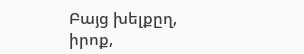Բայց խելքըղ, իրոք,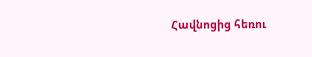Հավնոցից հեռու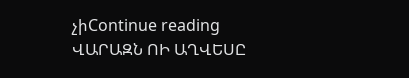չիContinue reading ՎԱՐԱԶՆ ՈԻ ԱՂՎԵՍԸ